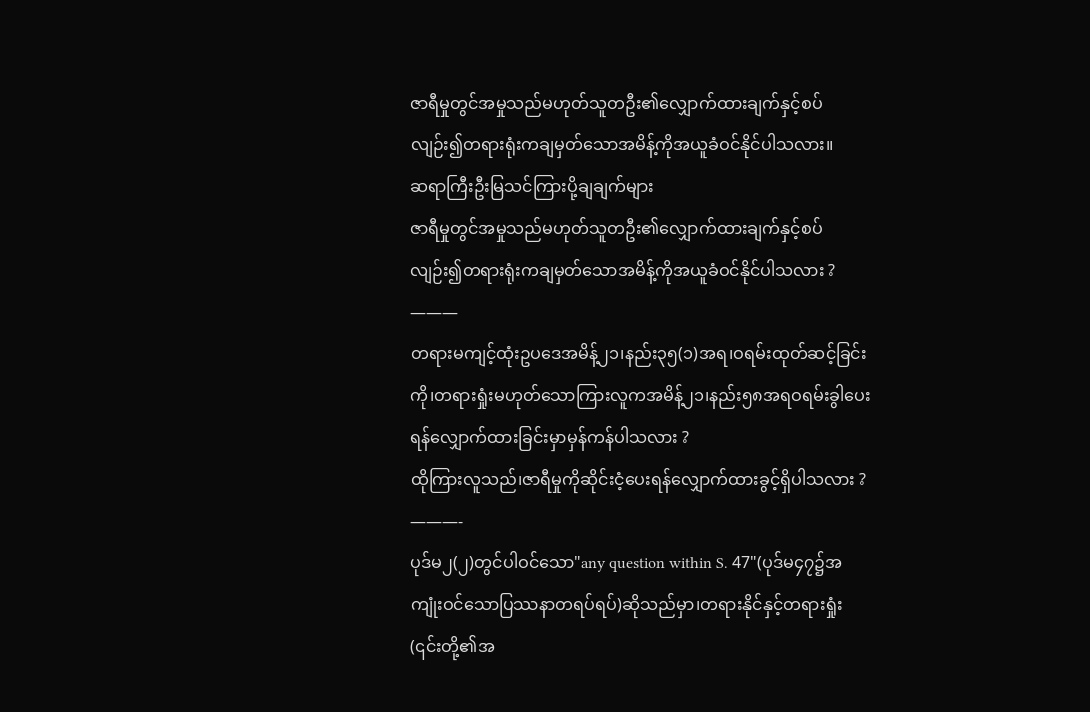ဇာရီမှုတွင်အမှုသည်မဟုတ်သူတဦး၏လျှောက်ထားချက်နှင့်စပ်လျဉ်း၍တရားရုံးကချမှတ်သောအမိန့်ကိုအယူခံဝင်နိုင်ပါသလား။
ဆရာကြီးဦးမြသင်ကြားပို့ချချက်များ
ဇာရီမှုတွင်အမှုသည်မဟုတ်သူတဦး၏လျှောက်ထားချက်နှင့်စပ်လျဉ်း၍တရားရုံးကချမှတ်သောအမိန့်ကိုအယူခံဝင်နိုင်ပါသလား ?
———
တရားမကျင့်ထုံးဥပဒေအမိန့်၂၁၊နည်း၃၅(၁)အရ၊ဝရမ်းထုတ်ဆင့်ခြင်းကို၊တရားရှုံးမဟုတ်သောကြားလူကအမိန့်၂၁၊နည်း၅၈အရဝရမ်းခွါပေးရန်လျှောက်ထားခြင်းမှာမှန်ကန်ပါသလား ?
ထိုကြားလူသည်၊ဇာရီမှုကိုဆိုင်းငံ့ပေးရန်လျှောက်ထားခွင့်ရှိပါသလား ?
———-
ပုဒ်မ၂(၂)တွင်ပါဝင်သော"any question within S. 47"(ပုဒ်မ၄၇၌အကျုံးဝင်သောပြဿနာတရပ်ရပ်)ဆိုသည်မှာ၊တရားနိုင်နှင့်တရားရှုံး(၎င်းတို့၏အ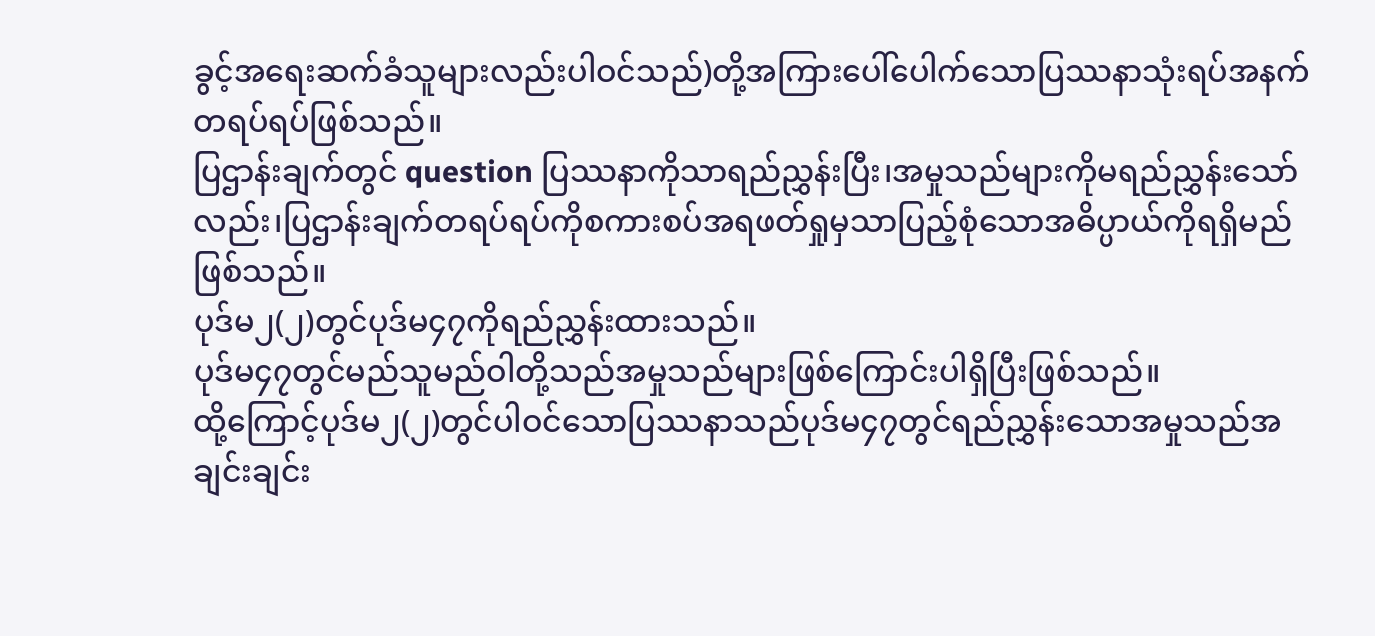ခွင့်အရေးဆက်ခံသူများလည်းပါဝင်သည်)တို့အကြားပေါ်ပေါက်သောပြဿနာသုံးရပ်အနက်တရပ်ရပ်ဖြစ်သည်။
ပြဌာန်းချက်တွင် question ပြဿနာကိုသာရည်ညွှန်းပြီး၊အမှုသည်များကိုမရည်ညွှန်းသော်လည်း၊ပြဌာန်းချက်တရပ်ရပ်ကိုစကားစပ်အရဖတ်ရှုမှသာပြည့်စုံသောအဓိပ္ပာယ်ကိုရရှိမည်ဖြစ်သည်။
ပုဒ်မ၂(၂)တွင်ပုဒ်မ၄၇ကိုရည်ညွှန်းထားသည်။
ပုဒ်မ၄၇တွင်မည်သူမည်ဝါတို့သည်အမှုသည်များဖြစ်ကြောင်းပါရှိပြီးဖြစ်သည်။
ထို့ကြောင့်ပုဒ်မ၂(၂)တွင်ပါဝင်သောပြဿနာသည်ပုဒ်မ၄၇တွင်ရည်ညွှန်းသောအမှုသည်အချင်းချင်း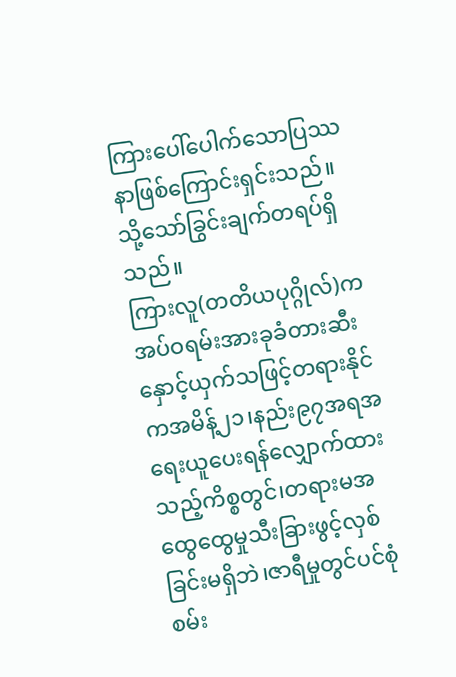ကြားပေါ်ပေါက်သောပြဿနာဖြစ်ကြောင်းရှင်းသည်။
သို့သော်ခြွင်းချက်တရပ်ရှိသည်။
ကြားလူ(တတိယပုဂ္ဂိုလ်)ကအပ်ဝရမ်းအားခုခံတားဆီးနှောင့်ယှက်သဖြင့်တရားနိုင်ကအမိန့်၂၁၊နည်း၉၇အရအရေးယူပေးရန်လျှောက်ထားသည့်ကိစ္စတွင်၊တရားမအထွေထွေမှုသီးခြားဖွင့်လှစ်ခြင်းမရှိဘဲ၊ဇာရီမှုတွင်ပင်စုံစမ်း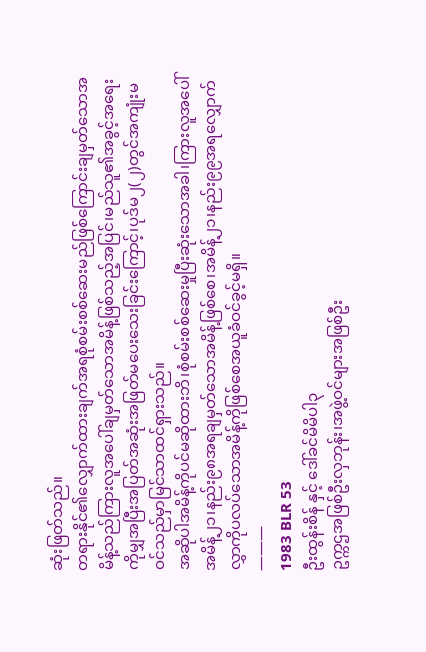ဆုံးဖြတ်သည်။
တရားနိုင်၏လျှောက်ထားချက်အရစုံစမ်းစစ်ဆေးမည်ဖြစ်ကြောင်းချမှတ်သောအမိန့်သည်ကြားလူအပေါ်ချမှတ်သောအမိန့်ဖြစ်သည့်အပြင်၊မည်သူ၏အခွင့်အရေးကိုမျှအပြီးအပြတ်အဆုံးအဖြတ်မပေးသေးခြင်းကြောင့်၊ပုဒ်မ၂(၂)တွင်အကျုံးမဝင်သည်မှာမြင်သာထင်ရှားသည်။
အဆိုပါအမိန့်ကိုပင်မဆိုထားဘိ၊စုံစမ်းစစ်ဆေးမှုပြီးဆုံးသောအခါ၊ကြားလူအပေါ်အမိန့်၂၁၊နည်း၉၈အရချမှတ်သောအမိန့်ဖြစ်စေ၊အမိန့်၂၁၊နည်း၉၉အရလျှောက်လွှာကိုပလပ်သောအမိန့်ကိုဖြစ်စေအယူခံဝင်ခွင့်မရှိ။
———
1983 BLR 53
ဦးထွန်းစိန် နှင့် ဒေါ်ခင်မိမိပါ၃
ဥက္ကဌအဖြစ်ဦးလှဘုန်း၊အဖွဲ့ဝင်များအဖြစ်ဦး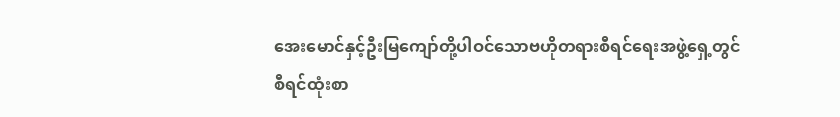အေးမောင်နှင့်ဦးမြကျော်တို့ပါဝင်သောဗဟိုတရားစီရင်ရေးအဖွဲ့ရှေ့တွင်
စီရင်ထုံးစာ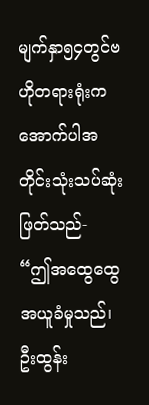မျက်နှာ၅၄တွင်ဗဟိုတရားရုံးကအောက်ပါအတိုင်းသုံးသပ်ဆုံးဖြတ်သည်-
“ဤအထွေထွေအယူခံမှုသည်၊ဦးထွန်း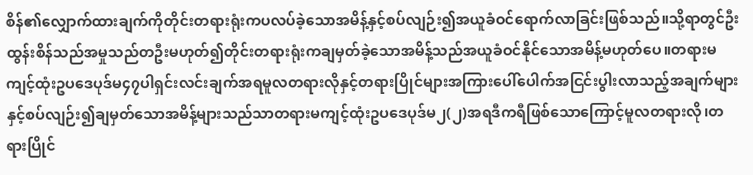စိန်၏လျှောက်ထားချက်ကိုတိုင်းတရားရုံးကပလပ်ခဲ့သောအမိန့်နှင့်စပ်လျဉ်း၍အယူခံဝင်ရောက်လာခြင်းဖြစ်သည်။သို့ရာတွင်ဦးထွန်းစိန်သည်အမှုသည်တဦးမဟုတ်၍တိုင်းတရားရုံးကချမှတ်ခဲ့သောအမိန့်သည်အယူခံဝင်နိုင်သောအမိန့်မဟုတ်ပေ။တရားမကျင့်ထုံးဥပဒေပုဒ်မ၄၇ပါရှင်းလင်းချက်အရမူလတရားလိုနှင့်တရားပြိုင်များအကြားပေါ်ပေါက်အငြင်းပွါးလာသည့်အချက်များနှင့်စပ်လျဉ်း၍ချမှတ်သောအမိန့်များသည်သာတရားမကျင့်ထုံးဥပဒေပုဒ်မ၂(၂)အရဒီကရီဖြစ်သောကြောင့်မူလတရားလို၊တရားပြိုင်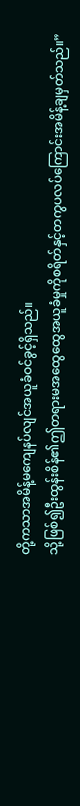တို့ကသာအမိန့်မကျေနပ်လျင်အယူခံဝင်ခွင့်ရှိသည်။
သို့ဖြစ်၍ဦးထွန်းစိန်၏ဤတရားမအထွေထွေအယူခံမှုကိုစရိတ်နှင့်တကွပလပ်ကြောင်းအမိန့်ချမှတ်သည်။”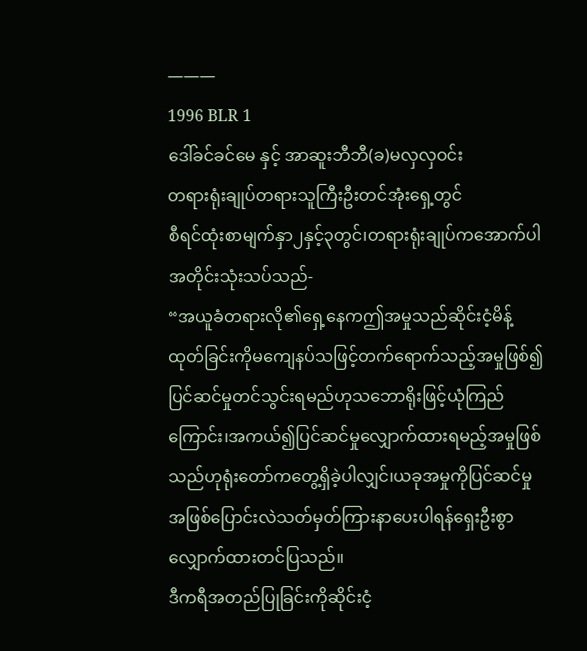———
1996 BLR 1
ဒေါ်ခင်ခင်မေ နှင့် အာဆူးဘီဘီ(ခ)မလှလှဝင်း
တရားရုံးချုပ်တရားသူကြီးဦးတင်အုံးရှေ့တွင်
စီရင်ထုံးစာမျက်နှာ၂နှင့်၃တွင်၊တရားရုံးချုပ်ကအောက်ပါအတိုင်းသုံးသပ်သည်-
“အယူခံတရားလို၏ရှေ့နေကဤအမှုသည်ဆိုင်းငံ့မိန့်ထုတ်ခြင်းကိုမကျေနပ်သဖြင့်တက်ရောက်သည့်အမှုဖြစ်၍ပြင်ဆင်မှုတင်သွင်းရမည်ဟုသဘောရိုးဖြင့်ယုံကြည်ကြောင်း၊အကယ်၍ပြင်ဆင်မှုလျှောက်ထားရမည့်အမှုဖြစ်သည်ဟုရုံးတော်ကတွေ့ရှိခဲ့ပါလျှင်၊ယခုအမှုကိုပြင်ဆင်မှုအဖြစ်ပြောင်းလဲသတ်မှတ်ကြားနာပေးပါရန်ရှေးဦးစွာလျှောက်ထားတင်ပြသည်။
ဒီကရီအတည်ပြုခြင်းကိုဆိုင်းငံ့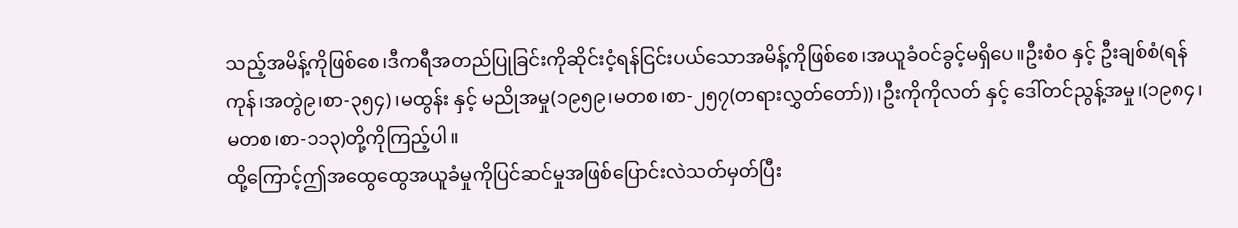သည့်အမိန့်ကိုဖြစ်စေ၊ဒီကရီအတည်ပြုခြင်းကိုဆိုင်းငံ့ရန်ငြင်းပယ်သောအမိန့်ကိုဖြစ်စေ၊အယူခံဝင်ခွင့်မရှိပေ။ဦးစံဝ နှင့် ဦးချစ်စံ(ရန်ကုန်၊အတွဲ၉၊စာ-၃၅၄)၊မထွန်း နှင့် မညိုအမှု(၁၉၅၉၊မတစ၊စာ-၂၅၇(တရားလွှတ်တော်))၊ဦးကိုကိုလတ် နှင့် ဒေါ်တင်ညွန့်အမှု၊(၁၉၈၄၊မတစ၊စာ-၁၁၃)တို့ကိုကြည့်ပါ။
ထို့ကြောင့်ဤအထွေထွေအယူခံမှုကိုပြင်ဆင်မှုအဖြစ်ပြောင်းလဲသတ်မှတ်ပြီး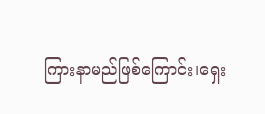ကြားနာမည်ဖြစ်ကြောင်း၊ရှေး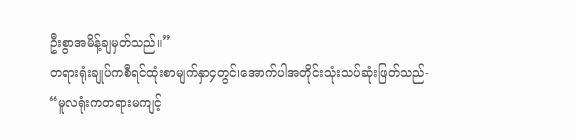ဦးစွာအမိန့်ချမှတ်သည်။”
တရားရုံးချုပ်ကစီရင်ထုံးစာမျက်နှာ၄တွင်၊အောက်ပါအတိုင်းသုံးသပ်ဆုံးဖြတ်သည်-
“မူလရုံးကတရားမကျင့်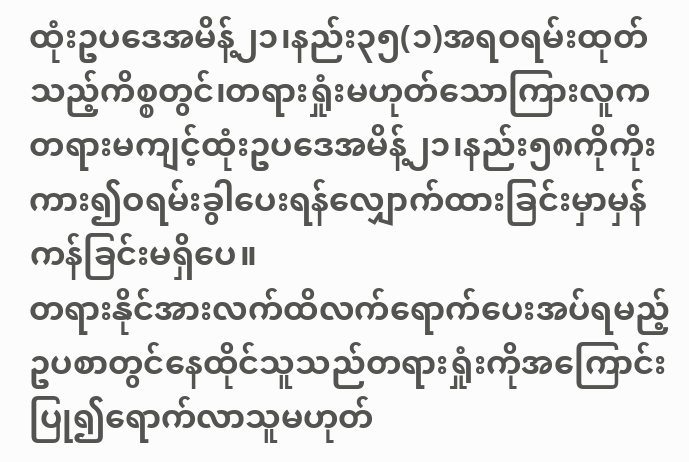ထုံးဥပဒေအမိန့်၂၁၊နည်း၃၅(၁)အရဝရမ်းထုတ်သည့်ကိစ္စတွင်၊တရားရှုံးမဟုတ်သောကြားလူကတရားမကျင့်ထုံးဥပဒေအမိန့်၂၁၊နည်း၅၈ကိုကိုးကား၍ဝရမ်းခွါပေးရန်လျှောက်ထားခြင်းမှာမှန်ကန်ခြင်းမရှိပေ။
တရားနိုင်အားလက်ထိလက်ရောက်ပေးအပ်ရမည့်ဥပစာတွင်နေထိုင်သူသည်တရားရှုံးကိုအကြောင်းပြု၍ရောက်လာသူမဟုတ်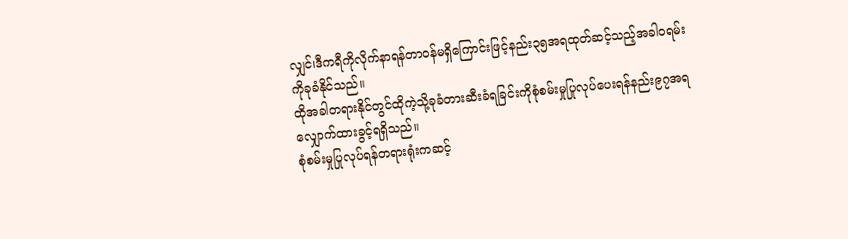လျှင်၊ဒီကရီကိုလိုက်နာရန်တာဝန်မရှိကြောင်းဖြင့်နည်း၃၅အရထုတ်ဆင့်သည့်အခါဝရမ်းကိုခုခံနိုင်သည်။
ထိုအခါတရားနိုင်တွင်ထိုကဲ့သို့ခုခံတားဆီးခံရခြင်းကိုစုံစမ်းမှုပြုလုပ်ပေးရန်နည်း၉၇အရလျှောက်ထားခွင့်ရရှိသည်။
စုံစမ်းမှုပြုလုပ်ရန်တရားရုံးကဆင့်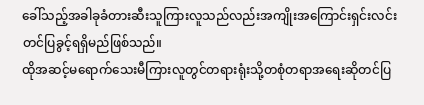ခေါ်သည့်အခါခုခံတားဆီးသူကြားလူသည်လည်းအကျိုးအကြောင်းရှင်းလင်းတင်ပြခွင့်ရရှိမည်ဖြစ်သည်။
ထိုအဆင့်မရောက်သေးမီကြားလူတွင်တရားရုံးသို့တစုံတရာအရေးဆိုတင်ပြ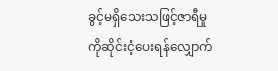ခွင့်မရှိသေးသဖြင့်ဇာရီမှုကိုဆိုင်းငံ့ပေးရန်လျှောက်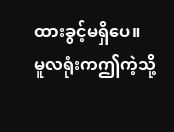ထားခွင့်မရှိပေ။
မူလရုံးကဤကဲ့သို့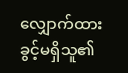လျှောက်ထားခွင့်မရှိသူ၏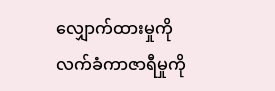လျှောက်ထားမှုကိုလက်ခံကာဇာရီမှုကို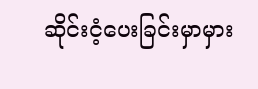ဆိုင်းငံ့ပေးခြင်းမှာမှား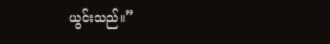ယွင်းသည်။”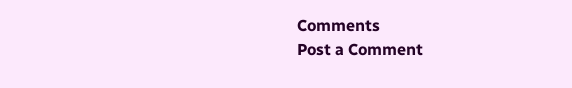Comments
Post a Comment